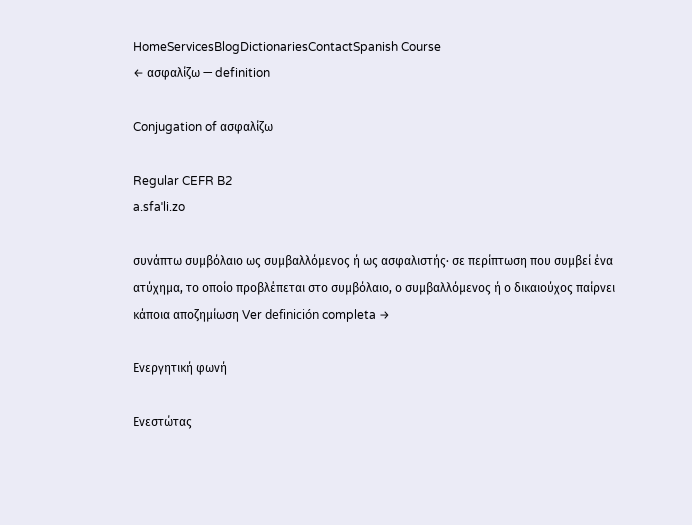HomeServicesBlogDictionariesContactSpanish Course
← ασφαλίζω — definition

Conjugation of ασφαλίζω

Regular CEFR B2
a.sfaˈli.zo

συνάπτω συμβόλαιο ως συμβαλλόμενος ή ως ασφαλιστής· σε περίπτωση που συμβεί ένα ατύχημα, το οποίο προβλέπεται στο συμβόλαιο, ο συμβαλλόμενος ή ο δικαιούχος παίρνει κάποια αποζημίωση Ver definición completa →

Ενεργητική φωνή

Ενεστώτας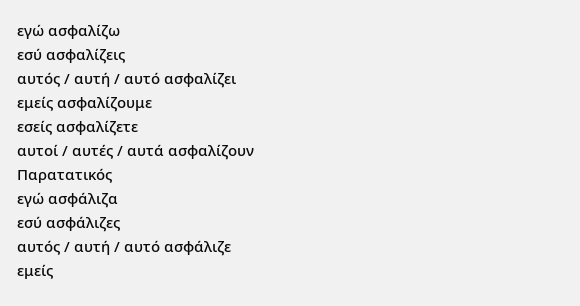εγώ ασφαλίζω
εσύ ασφαλίζεις
αυτός / αυτή / αυτό ασφαλίζει
εμείς ασφαλίζουμε
εσείς ασφαλίζετε
αυτοί / αυτές / αυτά ασφαλίζουν
Παρατατικός
εγώ ασφάλιζα
εσύ ασφάλιζες
αυτός / αυτή / αυτό ασφάλιζε
εμείς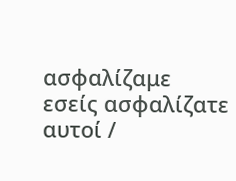ασφαλίζαμε
εσείς ασφαλίζατε
αυτοί /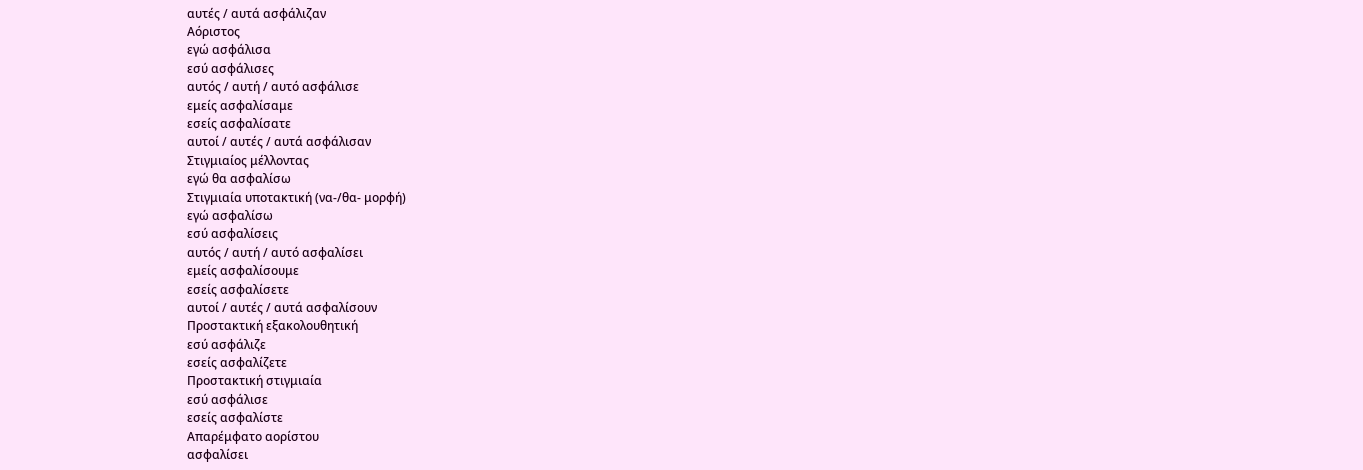αυτές / αυτά ασφάλιζαν
Αόριστος
εγώ ασφάλισα
εσύ ασφάλισες
αυτός / αυτή / αυτό ασφάλισε
εμείς ασφαλίσαμε
εσείς ασφαλίσατε
αυτοί / αυτές / αυτά ασφάλισαν
Στιγμιαίος μέλλοντας
εγώ θα ασφαλίσω
Στιγμιαία υποτακτική (να-/θα- μορφή)
εγώ ασφαλίσω
εσύ ασφαλίσεις
αυτός / αυτή / αυτό ασφαλίσει
εμείς ασφαλίσουμε
εσείς ασφαλίσετε
αυτοί / αυτές / αυτά ασφαλίσουν
Προστακτική εξακολουθητική
εσύ ασφάλιζε
εσείς ασφαλίζετε
Προστακτική στιγμιαία
εσύ ασφάλισε
εσείς ασφαλίστε
Απαρέμφατο αορίστου
ασφαλίσει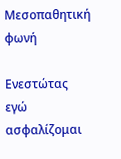Μεσοπαθητική φωνή

Ενεστώτας
εγώ ασφαλίζομαι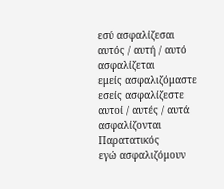εσύ ασφαλίζεσαι
αυτός / αυτή / αυτό ασφαλίζεται
εμείς ασφαλιζόμαστε
εσείς ασφαλίζεστε
αυτοί / αυτές / αυτά ασφαλίζονται
Παρατατικός
εγώ ασφαλιζόμουν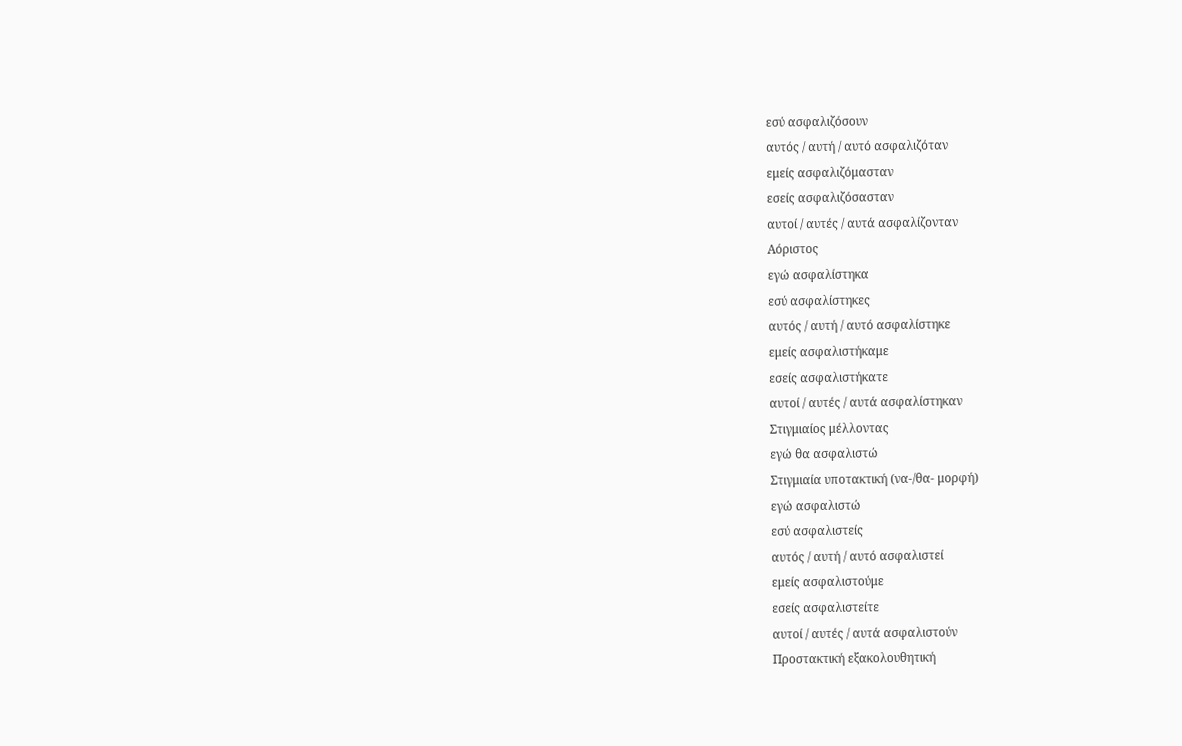εσύ ασφαλιζόσουν
αυτός / αυτή / αυτό ασφαλιζόταν
εμείς ασφαλιζόμασταν
εσείς ασφαλιζόσασταν
αυτοί / αυτές / αυτά ασφαλίζονταν
Αόριστος
εγώ ασφαλίστηκα
εσύ ασφαλίστηκες
αυτός / αυτή / αυτό ασφαλίστηκε
εμείς ασφαλιστήκαμε
εσείς ασφαλιστήκατε
αυτοί / αυτές / αυτά ασφαλίστηκαν
Στιγμιαίος μέλλοντας
εγώ θα ασφαλιστώ
Στιγμιαία υποτακτική (να-/θα- μορφή)
εγώ ασφαλιστώ
εσύ ασφαλιστείς
αυτός / αυτή / αυτό ασφαλιστεί
εμείς ασφαλιστούμε
εσείς ασφαλιστείτε
αυτοί / αυτές / αυτά ασφαλιστούν
Προστακτική εξακολουθητική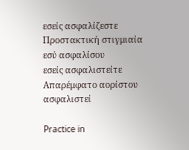εσείς ασφαλίζεστε
Προστακτική στιγμιαία
εσύ ασφαλίσου
εσείς ασφαλιστείτε
Απαρέμφατο αορίστου
ασφαλιστεί

Practice in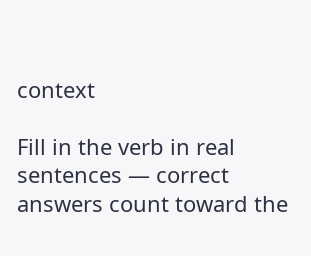context

Fill in the verb in real sentences — correct answers count toward the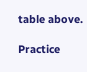table above.

Practice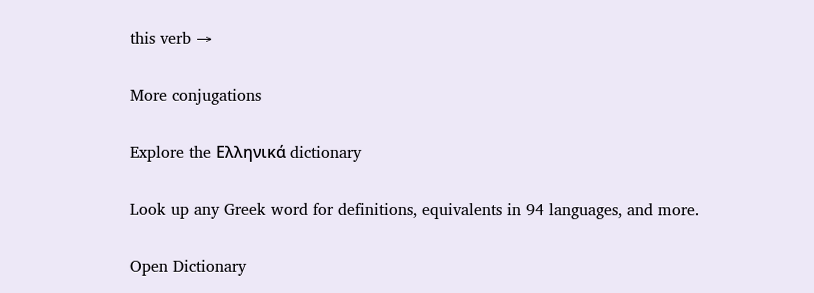this verb →

More conjugations

Explore the Ελληνικά dictionary

Look up any Greek word for definitions, equivalents in 94 languages, and more.

Open Dictionary